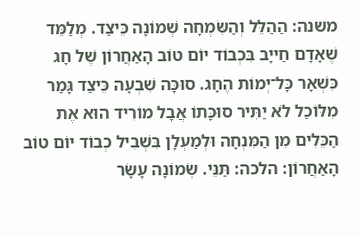משנה: הַהַלֵּל וְהַשִּׂמְחָה שְׁמוֹנָה כֵּיצַד. מְלַמֵּד שֶׁאָדָם חַייָב בִּכְבוֹד יוֹם טוֹב הָאַחֲרוֹן שֶׁל חָג כִּשְׁאָר כָּל־יְמוֹת הֶחָג. סוּכָּה שִׁבְעָה כֵּיצַד גָּמַר מִלּוֹכַל לֹא יַתִּיר סוּכָּתוֹ אֲבָל מוֹרִיד הוּא אֶת הַכֵּלִים מִן הַמִּנְחָה וּלְמַעְלָן בִּשְׁבִיל כְבוֹד יוֹם טוֹב הָאַחֲרוֹן: הלכה: תַּנֵּי. שְׂמוֹנָה עָשָׂר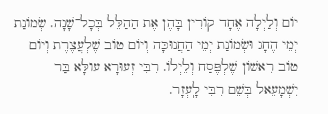יוֹם וְלַיְלָה אֶחָד קוֹרִין בָּהֶן אֶת הַהַלֵּל בְּכָל־שָׁנָה. שְׂמוֹנַת יְמֵי הֶחָג וּשְׂמוֹנַת יְמֵי הַחֲנוּכָּה וְיוֹם טוֹב שֶׁלְעֲצֶרֶת וְיוֹם טוֹב רִאשׁוֹן שֶׁלְפֶּסַח וְלֵיְלוֹ. רִבִּי זְעוּרָא עולָּא בַּר יִשְׁמָעֵאל בְּשֵׁם רִבִּי לָֽעְזָר.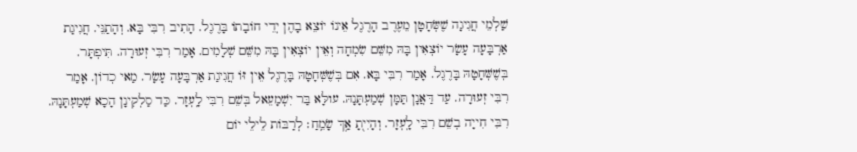שַׁלְמֵי חֲגִיגָה שֶׁשְּׂחָטָן מֵעֶרֶב הָרֶגֶל אֵינוֹ יוֹצֵא בָהֶן יְדֵי חוֹבָתוֹ בָּרֶגֶל. הָתִיב רִבִּי בָּא. וְהָתַנֵּי. חֲגִיגַת אַרְבָּעָה עָשָׂר יוֹצְאִין בָּהּ מִשֵּׁם שִׂמְחָה וְאֵין יוֹצְאִין בָּהּ מִשֵּׁם שְׁלָמִים. אָמַר רִבִּי זְעוּרָה. תִּיפְתָּר. בְּשֶׁשְּׁחָטָהּ בָּרֶגֶל. אָמַר רִבִּי בָּא. אִם בְּשֶׁשְּׁחָטָהּ בָּרֶגֶל אֵין זּוֹ חֲגִיגַת אַרְבָּעָה עָשָׂר. מַאי כְדוֹן. אָמַר רִבִּי זְעוּרָה. עַד דַּאֲנָן תַּמָּן שְׁמַעְתָּנָהּ. עולָּא בַּר יִשְׁמָעֵאל בְּשֵׁם רִבִּי לָֽעְזָר. כַּד סַלְקִינָן הָכָא שְׁמַעְתָּנָהּ. רִבִּי חִייָה בְשֵׁם רִבִּי לָֽעְזָר. וְהָיִי֖תָ אַ֥ךְ שָׂמֵֽחַ׃ לְרַבּוֹת לֵילֵי יוֹם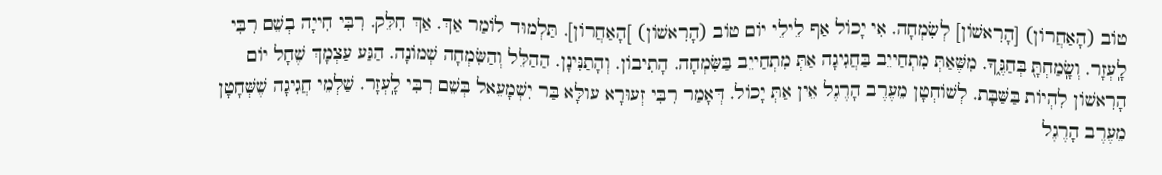טוֹב (הָאַחֲרוֹן) [הָרִאשׁוֹן] לְשִׂמְחָה. אִי יָכוֹל אַף לֵילֵי יוֹם טוֹב (הָרִאשׁוֹן) ]הָאַחֲרוֹן]. תַּלְמוּד לוֹמַר אַךְ. אַךְ חִלֵּק. רִבִּי חִייָה בְשֵׁם רִבִּי לָֽעְזָר. וְשָֽׂמַחְתָּ֖ בְּחַגֶּ֑ךָ. מִשֶּׁאַתְּ מִתְחַייֵב בַּחֲגִיגָה אַתְּ מִתְחַייֵב בַּשִּׂמְחָה. הָתִיבוֹן. וְהָתַנִּינָן. הַהַלֵּל וְהַשִּׂמְחָה שְׁמוֹנָה. הַגַּע עַצְמָךְ שֶׁחָל יוֹם הָרִאשׁוֹן לִהְיוֹת בַּשַּׁבָּת. לְשׁוֹחְטָן מֵעֶרֶב הָרֶגֶל אֵין אַתְּ יָכוֹל. דְּאָמַר רִבִּי זְעוּרָא עולָּא בַּר יִשְׁמָעֵאל בְּשֵׁם רִבִּי לָֽעְזָר. שַׁלְמֵי חֲגִיגָה שֶׁשְּׁחָטָן מֵעֶרֶב הָרֶגֶל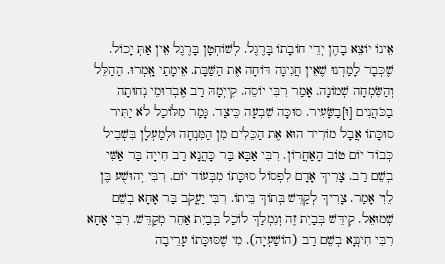אֵינוֹ יוֹצֵא בָהֶן יְדֵי חוֹבָתוֹ בָּרֶגֶל. לְשׁוֹחְטָן בָּרֶגֶל אֵין אַתְּ יָכוֹל. שֶׁכְּבָר לָמַדְנוּ שֶׁאֵין חֲגִיגָה דּוֹחָה אֶת הַשַּׁבָּת. אֵימָתַי אָֽמְרוּ. הַהַלֵּל וְהַשִּׂמְחָה שְׁמוֹנָה. אָמַר רִבִּי יוֹסֵה. קִייְמָהּ רַב אֶבְדוּמֵי נְחוּתָה בַכֹּהֲנִים [וּ]בַשָּׂעִיר. סוּכָּה שִׁבְעָה כֵּיצַד. גָּמַר מִלּוֹכַל לֹא יַתִּיר סוּכָּתוֹ אֲבָל מוֹרִיד הוּא אֶת הַכֵּלִים מִן הַמִּנְחָה וּלְמַעְלָן בִּשְׁבִיל כְּבוֹד יוֹם טוֹב הָאַחֲרוֹן. רִבִּי אַבָּא בַּר כָּהֲנָא רַב חִייָה בַּר אַשִּׁי בְשֵׁם רַב. צָרִיךְ אָדָם לִפְסוֹל סוּכָּתוֹ מִבְּעוֹד יוֹם. רִבִּי יְהוּשֻׁע בֶּן לֵוִי אָמַר. צָרִיךְ לְקַדֵּשׁ בְּתוֹךְ בֵּיתוֹ. רִבִּי יַעֳקֹב בַּר אָחָא בְשֵׁם שְׁמוּאֵל. קִידֵּשׁ בְּבַיִת זֶה וְנִמְלַךְ לוֹכַל בְּבַיִת אַחֵר מְקַדֵּשׁ. רִבִּי אָחָא רִבִּי חִינְנָא בְשֵׁם רַב (הוֹשַׁעְיָה). מִי שֶׁסּוּכָּתוֹ עָרֵיבָה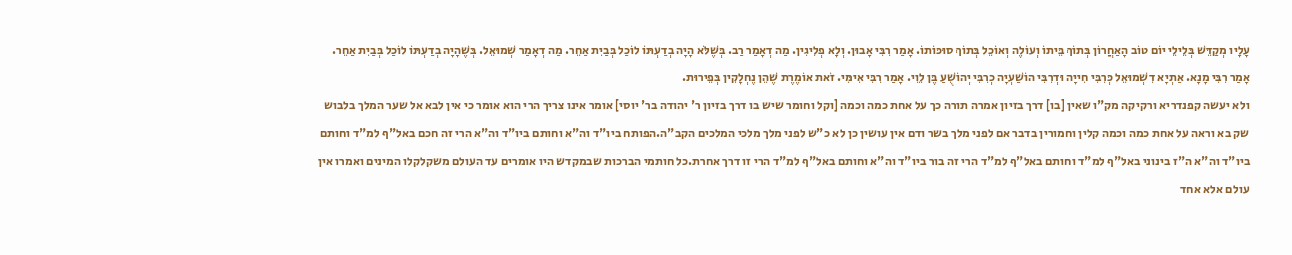עָלָיו מְקַדֵּשׁ בְּלֵילֵי יוֹם טוֹב הָאַחֲרוֹן בְּתוֹךְ בֵּיתוֹ וְעוֹלֶה וְאוֹכֵל בְּתוֹךְ סוּכּוֹתוֹ. אָמַר רִבִּי אָבוּן. וְלָא פְלִיגִין. מַה דְאָמַר רַב. בְּשֶׁלֹּא הָיָה בְדַעְתּוֹ לוֹכַל בְּבַיִת אַחֵר. מַה דְאָמַר שְׁמוּאֵל. בְּשֶׁהָיָה בְדַעְתּוֹ לוֹכַל בְּבַיִת אַחֵר. אָמַר רִבִּי מָנָא. אַתְיָא דִשְׁמוּאֵל כְּרִבִּי חִייָה וּדְרִבִּי הוֹשַׁעְיָה כְרִבִּי יְהוֹשֻׁעַ בֶּן לֵוִי. אָמַר רִבִּי אִימִּי. זֹאת אוֹמֶרֶת שֶׁהֵן נֶחְלָקִין בְּפֵירוּת.
ולא יעשה קפנדריא ורקיקה מק"ו שאין [בו] דרך בזיון אמרה תורה כך על אחת כמה וכמה [וקל וחומר שיש בו דרך בזיון ר' יהודה בר' יוסי] אומר אינו צריך הרי הוא אומר כי אין לבא אל שער המלך בלבוש שק בא וראה על אחת כמה וכמה קלין וחמורין בדבר אם לפני מלך בשר ודם אין עושין כן לא כ"ש לפני מלך מלכי המלכים הקב"ה.הפותח ביו"ד וה"א וחותם ביו"ד וה"א הרי זה חכם באל"ף למ"ד וחותם ביו"ד וה"א ה"ז בינוני באל"ף למ"ד וחותם באל"ף למ"ד הרי זה בור ביו"ד וה"א וחותם באל"ף למ"ד הרי זו דרך אחרת.כל חותמי הברכות שבמקדש היו אומרים עד העולם משקלקלו המינים ואמרו אין עולם אלא אחד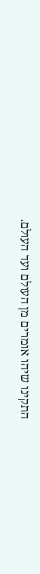התקינו שיהו אומרים מן העולם ועד העולם.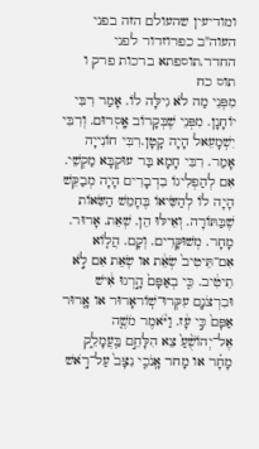ומודיעין שהעולם הזה בפני העוה"ב כפרוזדור לפני החדר.תוספתא ברכות פרק ו תוס כח
מִפְּנֵי מַה לֹא גִילָּה לוֹ. אָמַר רִבִּי יוֹחָנָן. מִפְּנֵי שֶׁבְּקָרוֹב אָֽסְרוּם. וְרִבִּי יִשְׁמָעֵאל הָיָה קָטָן.רִבִּי חוֹנִייָה אָמַר. רִבִּי חָמָא בַּר עוּקְבָּא מַקְשֵׁי. אִם לְהַפְלִיגוֹ בִדְבָרִים הָיָה מְבַקֵּשׁ הָיָה לוֹ לְהַשִּׂיאוֹ בֶּחָמֵשׁ הַשִּׂאוֹת שֶׁבַּתּוֹרָה. וְאֵילּוּ הֵן. שְׁאֵת. אָרוּר. מָחָר. מְשׁוּקָּדִים. וְקָם. הֲל֤וֹא אִם־תֵּיטִיב֙ שְׂאֵ֔ת או שְׂאֵת אִם לֹ֣א תֵיטִ֔יב. כִּ֤י בְאַפָּם֙ הָ֣רְגוּ אִ֔ישׁ וּבִרְצֹנָם֭ עִקְּרוּ־שֽׁוֹראָרוּר או אָ֤רוּר אַפָּם֙ כִּ֣י עָ֔ז. וַיֹּ֨אמֶר מֹשֶׁ֤ה אֶל־יְהוֹשֻׁ֨עַ֙ צֵא הִלָּחֵ֣ם בַּֽעֲמָלֵ֑ק מָחָ֗ר או מָחר אָֽנֹכִ֤י נִצָּב֙ עַל־רֹ֣אשׁ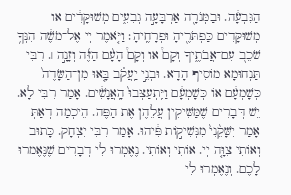הַגִּבְעָ֔ה. וּבַמְּנֹרָ֖ה אַרְבָּעָ֣ה גְבִעִ֑ים מְשׁוּקָּדִ֔ים או מְשׁוּקָּדִים כַּפְתֹּרֶ֖יהָ וּפְרָחֶֽיהָ׃ וַיֹּ֤אמֶר יְי אֶל־מֹשֶׁ֔ה הִנְּךָ֥ שֹׁכֵב֭ עִם־אֲבֹתֶ֑יךָ וְקָם֩ או וְקָם֩ הָעָ֨ם הַזֶּ֜ה וְזָנָ֣ה ׀. רִבִּי תַּנְחוּמָא מוֹסִיף הָדָא. וּבְנֵ֣י יַֽעֲקֹ֗ב בָּ֤אוּ מִן־הַשָּׂדֶה֙ כְּשָׁמְעָ֔ם אוֹ כְּשָׁמְעָ֔ם וַיִּֽתְעַצְּבוּ֙ הָֽאֲנָשִׁ֔ים. אָמַר רִבִּי לָא. יֵשׁ דְּבָרִים שֶׁמַּשִּׁיקִין עֲלֵהֶן אֶת הַפֶּה. הֵיכְמַה דְאַתְּ אָמַר יִשָּׁקֵ֨נִי֙ מִנְּשִׁיק֣וֹת פִּ֔יהוּ. אָמַר רִבִּי יִצְחָק. כָּתוּב וְאוֹתִי צִוָּ֤ה יְי. אוֹתִי וְאוֹתִי. נֶאֶמְרוּ לִי דְבָרִים שֶׁנֶּאֶמרוּ לָכֶם. וְנֶאֶמְרוּ לִי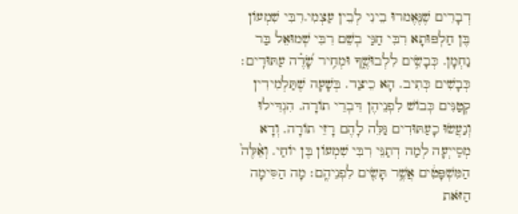דְבָרִים שֶׁנֶּאֶמרוּ בֵינִי לְבֵין עַצְמִי.רִבִּי שִׁמְעוֹן בֶּן חַלְפּוּתָא רִבִּי חַגַּי בְשֵׁם רִבִּי שְׁמוּאֵל בַּר נַחְמָן. כְּבָשִׂ֥ים לִלְבוּשֶׁ֑ךָ וּמְחִ֥יר שָׂ֝דֶ֗ה עַתּוּדִֽים׃ כְּבָשִׁים כְּתִיב. הָא כֵיצַד. בְּשָׁעָה שֶׁתַּלְמִידִין קְטַנִּים כְּבוֹשׁ לִפְנֵיהֶן דִּבְרֵי תוֹרָה. הִגְדִּילוּ וְנַעֲשׂוּ כָעַתּוּדִים גַּלֵּה לָהֶם רָזֵי תוֹרָה. וְדָא מְסַייְעָה לְמַה דְתַנֵּי רִבִּי שִׁמְעוֹן בֶּן יוֹחַי. וְאֵ֨לֶּה֙ הַמִּשְׁפָּטִ֔ים אֲשֶׁ֥ר תָּשִׂ֖ים לִפְנֵיהֶֽם׃ מָה הַסִּימָה הַזֹּאת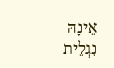אֵינָהּ נִגְלֵית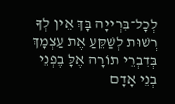לְכָל־בִּרְייָה בָּךְ אֵין לְךָ רְשׁוּת לְשַׁקֵּעַ אֶת עַצְמָךְ בְּדִבְרֵי תוֹרָה אֶלָּ בִֶפְנֵי בְנֵי אָדָם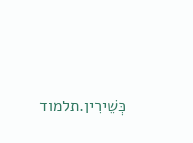כְּשֵׁירִין.תלמוד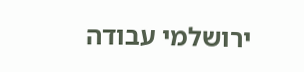ירושלמי עבודה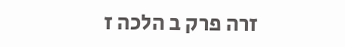זרה פרק ב הלכה ז